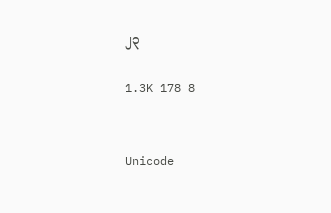၂၃

1.3K 178 8


Unicode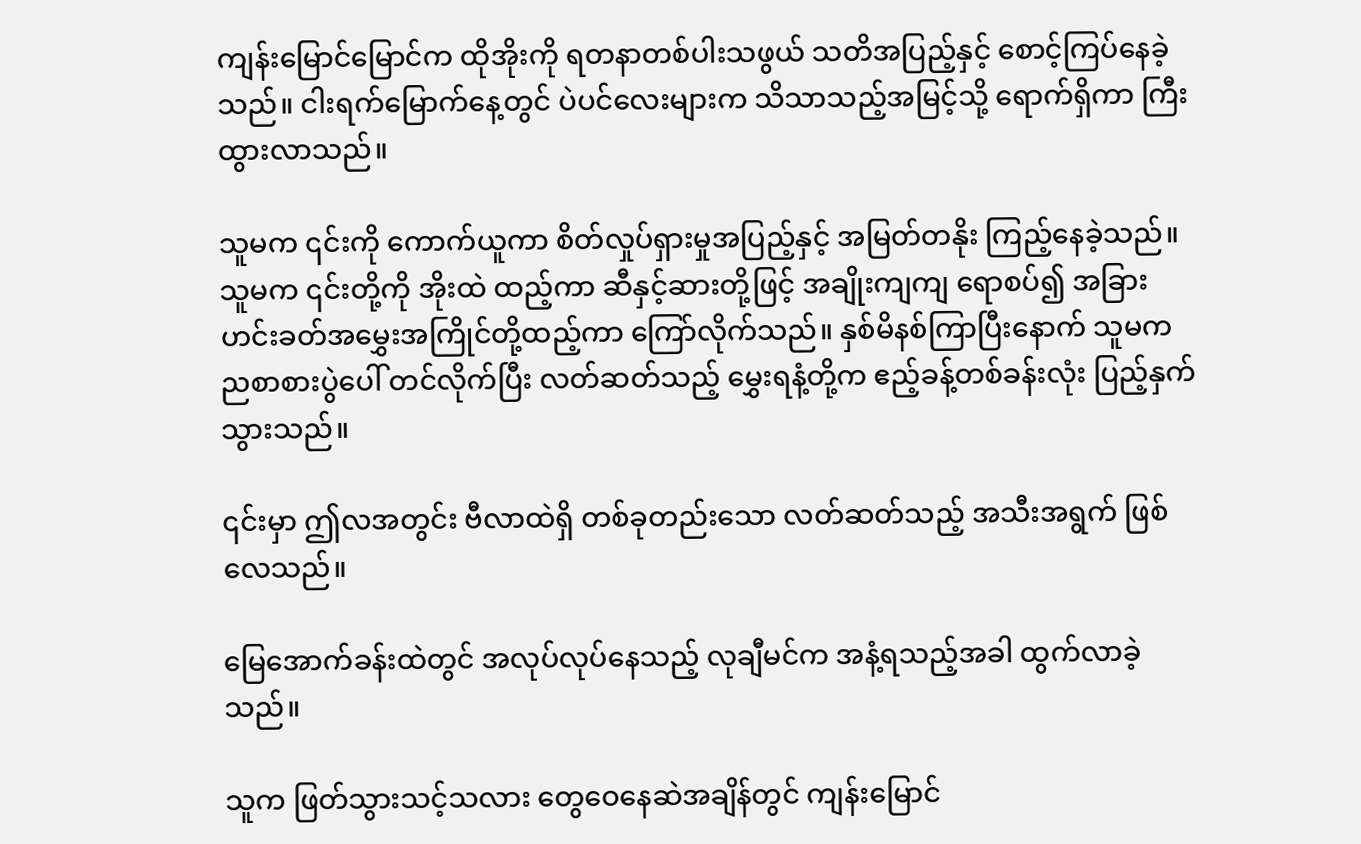ကျန်းမြောင်မြောင်က ထိုအိုးကို ရတနာတစ်ပါးသဖွယ် သတိအပြည့်နှင့် စောင့်ကြပ်နေခဲ့သည်။ ငါးရက်မြောက်နေ့တွင် ပဲပင်လေးများက သိသာသည့်အမြင့်သို့ ရောက်ရှိကာ ကြီးထွားလာသည်။

သူမက ၎င်းကို ကောက်ယူကာ စိတ်လှုပ်ရှားမှုအပြည့်နှင့် အမြတ်တနိုး ကြည့်နေခဲ့သည်။ သူမက ၎င်းတို့ကို အိုးထဲ ထည့်ကာ ဆီနှင့်ဆားတို့ဖြင့် အချိုးကျကျ ရောစပ်၍ အခြားဟင်းခတ်အမွှေးအကြိုင်တို့ထည့်ကာ ကြော်လိုက်သည်။ နှစ်မိနစ်ကြာပြီးနောက် သူမက ညစာစားပွဲပေါ် တင်လိုက်ပြီး လတ်ဆတ်သည့် မွှေးရနံ့တို့က ဧည့်ခန့်တစ်ခန်းလုံး ပြည့်နှက်သွားသည်။

၎င်းမှာ ဤလအတွင်း ဗီလာထဲရှိ တစ်ခုတည်းသော လတ်ဆတ်သည့် အသီးအရွက် ဖြစ်လေသည်။

မြေအောက်ခန်းထဲတွင် အလုပ်လုပ်နေသည့် လုချီမင်က အနံ့ရသည့်အခါ ထွက်လာခဲ့သည်။

သူက ဖြတ်သွားသင့်သလား တွေဝေနေဆဲအချိန်တွင် ကျန်းမြောင်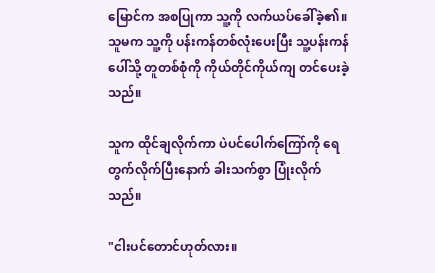မြောင်က အစပြုကာ သူ့ကို လက်ယပ်ခေါ်ခဲ့၏။ သူမက သူ့ကို ပန်းကန်တစ်လုံးပေးပြီး သူ့ပန်းကန်ပေါ်သို့ တူတစ်စုံကို ကိုယ်တိုင်ကိုယ်ကျ တင်ပေးခဲ့သည်။

သူက ထိုင်ချလိုက်ကာ ပဲပင်ပေါက်ကြော်ကို ရေတွက်လိုက်ပြီးနောက် ခါးသက်စွာ ပြုံးလိုက်သည်။

"ငါးပင်တောင်ဟုတ်လား။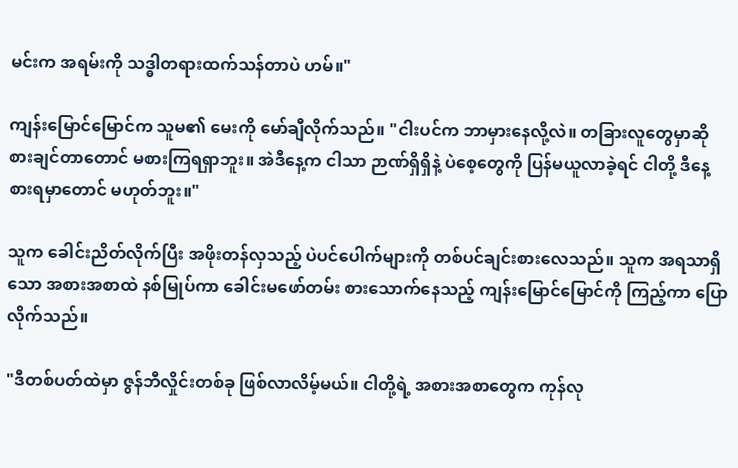မင်းက အရမ်းကို သဒ္ဓါတရားထက်သန်တာပဲ ဟမ်။"

ကျန်းမြောင်မြောင်က သူမ၏ မေးကို မော်ချီလိုက်သည်။ "ငါးပင်က ဘာမှားနေလို့လဲ။ တခြားလူတွေမှာဆို စားချင်တာတောင် မစားကြရရှာဘူး။ အဲဒီနေ့က ငါသာ ဉာဏ်ရှိရှိနဲ့ ပဲစေ့တွေကို ပြန်မယူလာခဲ့ရင် ငါတို့ ဒီနေ့ စားရမှာတောင် မဟုတ်ဘူး။"

သူက ခေါင်းညိတ်လိုက်ပြီး အဖိုးတန်လှသည့် ပဲပင်ပေါက်များကို တစ်ပင်ချင်းစားလေသည်။ သူက အရသာရှိသော အစားအစာထဲ နစ်မြုပ်ကာ ခေါင်းမဖော်တမ်း စားသောက်နေသည့် ကျန်းမြောင်မြောင်ကို ကြည့်ကာ ပြောလိုက်သည်။

"ဒီတစ်ပတ်ထဲမှာ ဇွန်ဘီလှိုင်းတစ်ခု ဖြစ်လာလိမ့်မယ်။ ငါတို့ရဲ့ အစားအစာတွေက ကုန်လု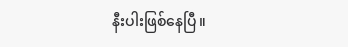နီးပါးဖြစ်နေပြီ။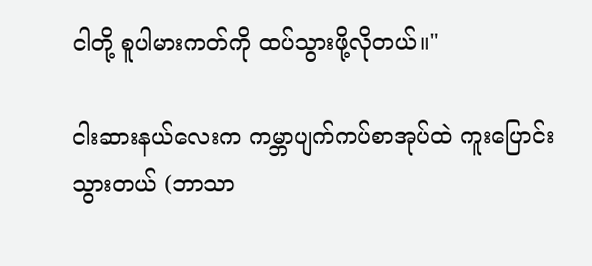ငါတို့ စူပါမားကတ်ကို ထပ်သွားဖို့လိုတယ်။"

ငါးဆားနယ်လေးက ကမ္ဘာပျက်ကပ်စာအုပ်ထဲ ကူးပြောင်းသွားတယ် (ဘာသာ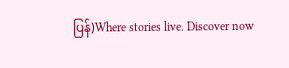ပြန်)Where stories live. Discover now